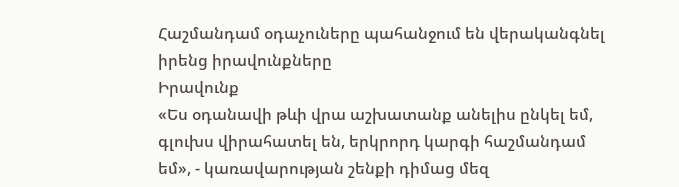Հաշմանդամ օդաչուները պահանջում են վերականգնել իրենց իրավունքները
Իրավունք
«Ես օդանավի թևի վրա աշխատանք անելիս ընկել եմ, գլուխս վիրահատել են, երկրորդ կարգի հաշմանդամ եմ», - կառավարության շենքի դիմաց մեզ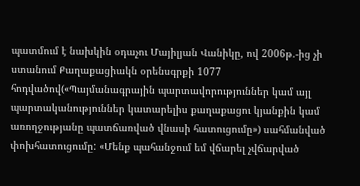պատմում է նախկին օդաչու Մայիլյան Վանիկը, ով 2006թ.-ից չի ստանում Քաղաքացիակն օրենսգրքի 1077 հոդվածով(«Պայմանագրային պարտավորություններ կամ այլ պարտականություններ կատարելիս քաղաքացու կյանքին կամ առողջությանը պատճառված վնասի հատուցումը») սահմանված փոխհատուցումը: «Մենք պահանջում եմ վճարել չվճարված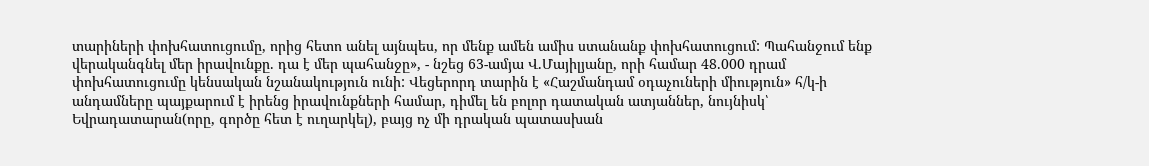տարիների փոխհատուցումը, որից հետո անել այնպես, որ մենք ամեն ամիս ստանանք փոխհատուցում: Պահանջում ենք վերականգնել մեր իրավունքը. դա է մեր պահանջը», - նշեց 63-ամյա Վ.Մայիլյանը, որի համար 48.000 դրամ փոխհատուցումը կենսական նշանակություն ունի: Վեցերորդ տարին է «Հաշմանդամ օդաչուների միություն» հ/կ-ի անդամները պայքարում է իրենց իրավունքների համար, դիմել են բոլոր դատական ատյաններ, նույնիսկ՝ Եվրադատարան(որը, գործը հետ է ուղարկել), բայց ոչ մի դրական պատասխան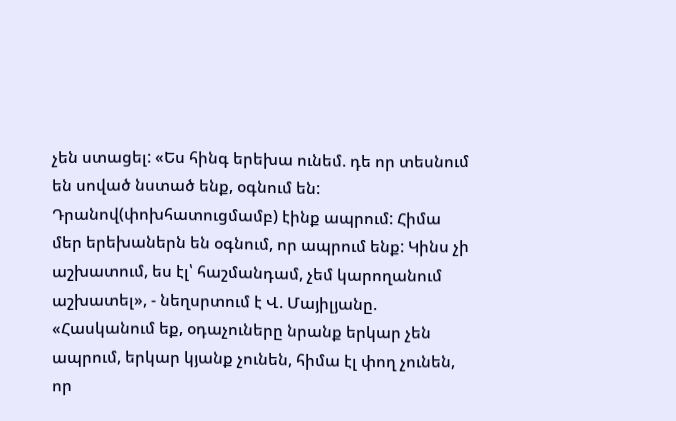չեն ստացել: «Ես հինգ երեխա ունեմ. դե որ տեսնում են սոված նստած ենք, օգնում են: Դրանով(փոխհատուցմամբ) էինք ապրում: Հիմա մեր երեխաներն են օգնում, որ ապրում ենք: Կինս չի աշխատում, ես էլ՝ հաշմանդամ, չեմ կարողանում աշխատել», - նեղսրտում է Վ. Մայիլյանը. «Հասկանում եք, օդաչուները նրանք երկար չեն ապրում, երկար կյանք չունեն, հիմա էլ փող չունեն, որ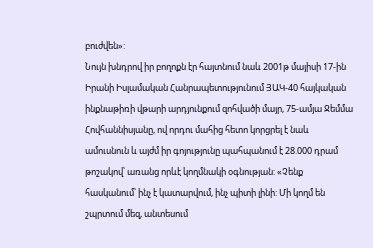բուժվեն»:
Նույն խնդրով իր բողոքն էր հայտնում նաև 2001թ մայիսի 17-ին Իրանի Իսլամական Հանրապետությունում ՅԱԿ-40 հայկական ինքնաթիռի վթարի արդյունքում զոհվածի մայր, 75-ամյա Ջեմմա Հովհաննիսյանը, ով որդու մահից հետո կորցրել է նաև ամուսնուն և այժմ իր գոյությունը պահպանում է 28.000 դրամ թոշակով՝ առանց որևէ կողմնակի օգնության: «Չենք հասկանում՝ ինչ է կատարվում, ինչ պիտի լինի: Մի կողմ են շպրտում մեզ, անտեսում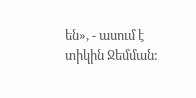են», - ասում է տիկին Ջեմման: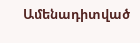Ամենադիտված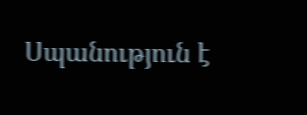Սպանություն է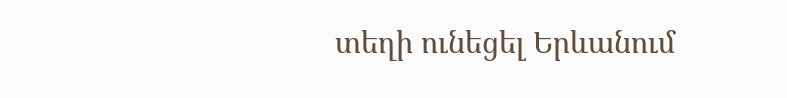տեղի ունեցել Երևանում